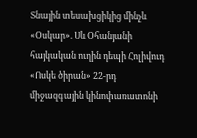Տնային տեսախցիկից մինչև «Օսկար». Սև Օհանյանի հայկական ուղին դեպի Հոլիվուդ
«Ոսկե ծիրան» 22-րդ միջազգային կինոփառատոնի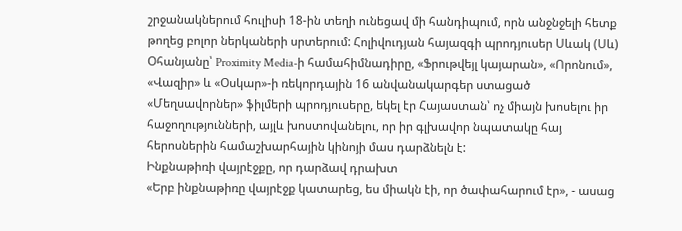շրջանակներում հուլիսի 18-ին տեղի ունեցավ մի հանդիպում, որն անջնջելի հետք թողեց բոլոր ներկաների սրտերում: Հոլիվուդյան հայազգի պրոդյուսեր Սևակ (Սև) Օհանյանը՝ Proximity Media-ի համահիմնադիրը, «Ֆրութվեյլ կայարան», «Որոնում», «Վազիր» և «Օսկար»-ի ռեկորդային 16 անվանակարգեր ստացած «Մեղսավորներ» ֆիլմերի պրոդյուսերը, եկել էր Հայաստան՝ ոչ միայն խոսելու իր հաջողությունների, այլև խոստովանելու, որ իր գլխավոր նպատակը հայ հերոսներին համաշխարհային կինոյի մաս դարձնելն է:
Ինքնաթիռի վայրէջքը, որ դարձավ դրախտ
«Երբ ինքնաթիռը վայրէջք կատարեց, ես միակն էի, որ ծափահարում էր», - ասաց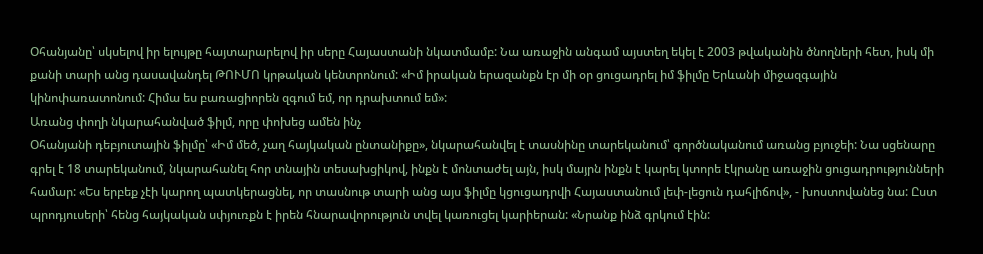Օհանյանը՝ սկսելով իր ելույթը հայտարարելով իր սերը Հայաստանի նկատմամբ: Նա առաջին անգամ այստեղ եկել է 2003 թվականին ծնողների հետ, իսկ մի քանի տարի անց դասավանդել ԹՈՒՄՈ կրթական կենտրոնում: «Իմ իրական երազանքն էր մի օր ցուցադրել իմ ֆիլմը Երևանի միջազգային կինոփառատոնում: Հիմա ես բառացիորեն զգում եմ, որ դրախտում եմ»:
Առանց փողի նկարահանված ֆիլմ, որը փոխեց ամեն ինչ
Օհանյանի դեբյուտային ֆիլմը՝ «Իմ մեծ, չաղ հայկական ընտանիքը», նկարահանվել է տասնինը տարեկանում՝ գործնականում առանց բյուջեի: Նա սցենարը գրել է 18 տարեկանում, նկարահանել հոր տնային տեսախցիկով, ինքն է մոնտաժել այն, իսկ մայրն ինքն է կարել կտորե էկրանը առաջին ցուցադրությունների համար: «Ես երբեք չէի կարող պատկերացնել, որ տասնութ տարի անց այս ֆիլմը կցուցադրվի Հայաստանում լեփ-լեցուն դահլիճով», - խոստովանեց նա: Ըստ պրոդյուսերի՝ հենց հայկական սփյուռքն է իրեն հնարավորություն տվել կառուցել կարիերան: «Նրանք ինձ գրկում էին: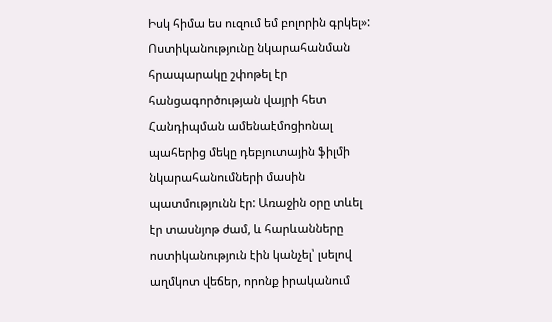Իսկ հիմա ես ուզում եմ բոլորին գրկել»:
Ոստիկանությունը նկարահանման հրապարակը շփոթել էր հանցագործության վայրի հետ
Հանդիպման ամենաէմոցիոնալ պահերից մեկը դեբյուտային ֆիլմի նկարահանումների մասին պատմությունն էր: Առաջին օրը տևել էր տասնյոթ ժամ, և հարևանները ոստիկանություն էին կանչել՝ լսելով աղմկոտ վեճեր, որոնք իրականում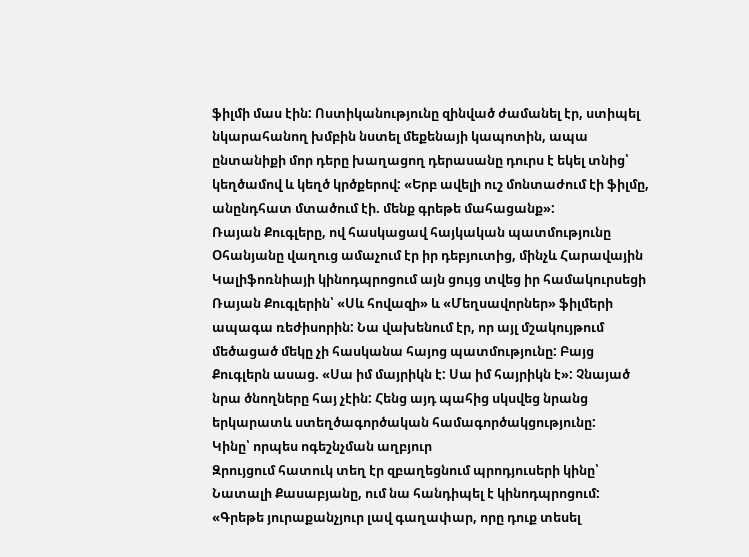ֆիլմի մաս էին: Ոստիկանությունը զինված ժամանել էր, ստիպել նկարահանող խմբին նստել մեքենայի կապոտին, ապա ընտանիքի մոր դերը խաղացող դերասանը դուրս է եկել տնից՝ կեղծամով և կեղծ կրծքերով: «Երբ ավելի ուշ մոնտաժում էի ֆիլմը, անընդհատ մտածում էի. մենք գրեթե մահացանք»:
Ռայան Քուգլերը, ով հասկացավ հայկական պատմությունը
Օհանյանը վաղուց ամաչում էր իր դեբյուտից, մինչև Հարավային Կալիֆոռնիայի կինոդպրոցում այն ցույց տվեց իր համակուրսեցի Ռայան Քուգլերին՝ «Սև հովազի» և «Մեղսավորներ» ֆիլմերի ապագա ռեժիսորին: Նա վախենում էր, որ այլ մշակույթում մեծացած մեկը չի հասկանա հայոց պատմությունը: Բայց Քուգլերն ասաց. «Սա իմ մայրիկն է: Սա իմ հայրիկն է»: Չնայած նրա ծնողները հայ չէին: Հենց այդ պահից սկսվեց նրանց երկարատև ստեղծագործական համագործակցությունը:
Կինը՝ որպես ոգեշնչման աղբյուր
Զրույցում հատուկ տեղ էր զբաղեցնում պրոդյուսերի կինը՝ Նատալի Քասաբյանը, ում նա հանդիպել է կինոդպրոցում: «Գրեթե յուրաքանչյուր լավ գաղափար, որը դուք տեսել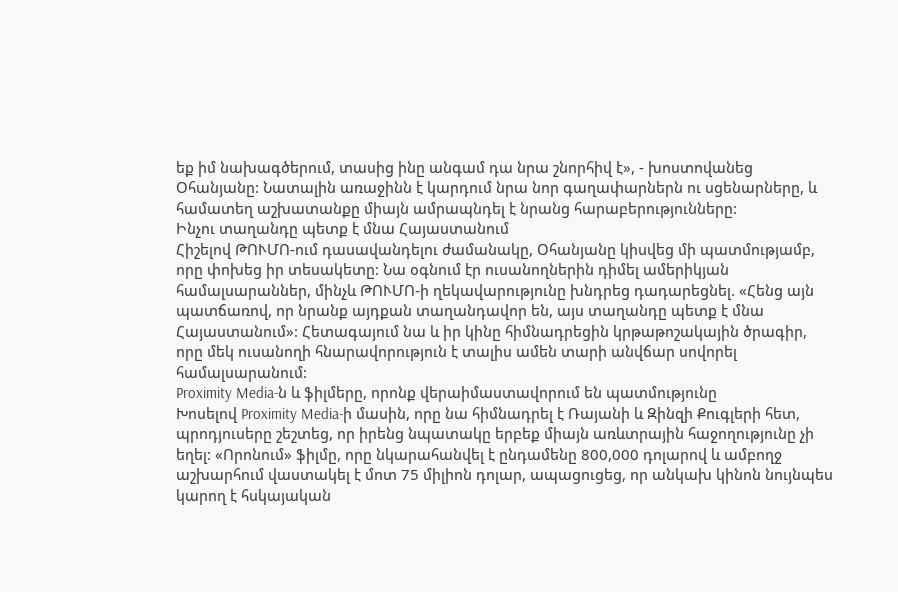եք իմ նախագծերում, տասից ինը անգամ դա նրա շնորհիվ է», - խոստովանեց Օհանյանը: Նատալին առաջինն է կարդում նրա նոր գաղափարներն ու սցենարները, և համատեղ աշխատանքը միայն ամրապնդել է նրանց հարաբերությունները:
Ինչու տաղանդը պետք է մնա Հայաստանում
Հիշելով ԹՈՒՄՈ-ում դասավանդելու ժամանակը, Օհանյանը կիսվեց մի պատմությամբ, որը փոխեց իր տեսակետը: Նա օգնում էր ուսանողներին դիմել ամերիկյան համալսարաններ, մինչև ԹՈՒՄՈ-ի ղեկավարությունը խնդրեց դադարեցնել. «Հենց այն պատճառով, որ նրանք այդքան տաղանդավոր են, այս տաղանդը պետք է մնա Հայաստանում»: Հետագայում նա և իր կինը հիմնադրեցին կրթաթոշակային ծրագիր, որը մեկ ուսանողի հնարավորություն է տալիս ամեն տարի անվճար սովորել համալսարանում:
Proximity Media-ն և ֆիլմերը, որոնք վերաիմաստավորում են պատմությունը
Խոսելով Proximity Media-ի մասին, որը նա հիմնադրել է Ռայանի և Զինզի Քուգլերի հետ, պրոդյուսերը շեշտեց, որ իրենց նպատակը երբեք միայն առևտրային հաջողությունը չի եղել: «Որոնում» ֆիլմը, որը նկարահանվել է ընդամենը 800,000 դոլարով և ամբողջ աշխարհում վաստակել է մոտ 75 միլիոն դոլար, ապացուցեց, որ անկախ կինոն նույնպես կարող է հսկայական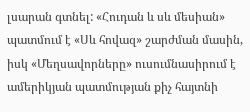լսարան գտնել: «Հուդան և սև մեսիան» պատմում է «Սև հովազ» շարժման մասին, իսկ «Մեղսավորները» ուսումնասիրում է ամերիկյան պատմության քիչ հայտնի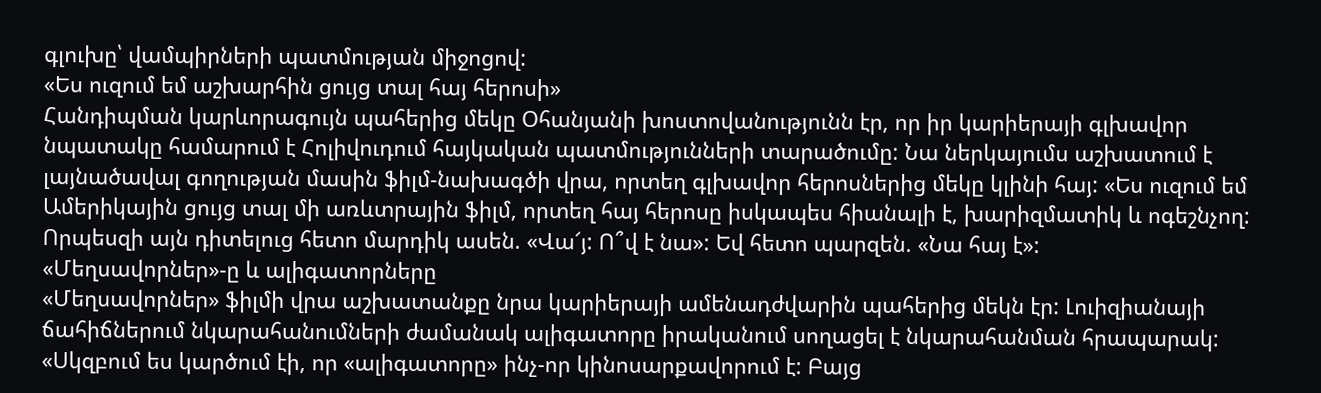գլուխը՝ վամպիրների պատմության միջոցով:
«Ես ուզում եմ աշխարհին ցույց տալ հայ հերոսի»
Հանդիպման կարևորագույն պահերից մեկը Օհանյանի խոստովանությունն էր, որ իր կարիերայի գլխավոր նպատակը համարում է Հոլիվուդում հայկական պատմությունների տարածումը: Նա ներկայումս աշխատում է լայնածավալ գողության մասին ֆիլմ-նախագծի վրա, որտեղ գլխավոր հերոսներից մեկը կլինի հայ: «Ես ուզում եմ Ամերիկային ցույց տալ մի առևտրային ֆիլմ, որտեղ հայ հերոսը իսկապես հիանալի է, խարիզմատիկ և ոգեշնչող: Որպեսզի այն դիտելուց հետո մարդիկ ասեն. «Վա՜յ: Ո՞վ է նա»: Եվ հետո պարզեն. «Նա հայ է»:
«Մեղսավորներ»-ը և ալիգատորները
«Մեղսավորներ» ֆիլմի վրա աշխատանքը նրա կարիերայի ամենադժվարին պահերից մեկն էր: Լուիզիանայի ճահիճներում նկարահանումների ժամանակ ալիգատորը իրականում սողացել է նկարահանման հրապարակ: «Սկզբում ես կարծում էի, որ «ալիգատորը» ինչ-որ կինոսարքավորում է: Բայց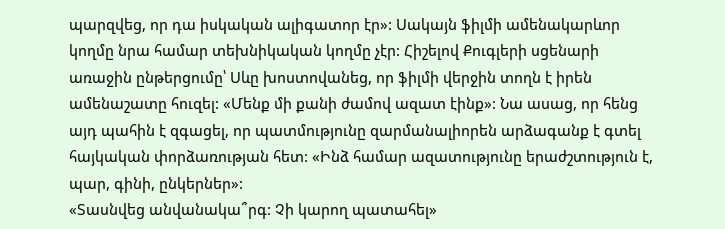պարզվեց, որ դա իսկական ալիգատոր էր»: Սակայն ֆիլմի ամենակարևոր կողմը նրա համար տեխնիկական կողմը չէր: Հիշելով Քուգլերի սցենարի առաջին ընթերցումը՝ Սևը խոստովանեց, որ ֆիլմի վերջին տողն է իրեն ամենաշատը հուզել: «Մենք մի քանի ժամով ազատ էինք»: Նա ասաց, որ հենց այդ պահին է զգացել, որ պատմությունը զարմանալիորեն արձագանք է գտել հայկական փորձառության հետ: «Ինձ համար ազատությունը երաժշտություն է, պար, գինի, ընկերներ»:
«Տասնվեց անվանակա՞րգ: Չի կարող պատահել»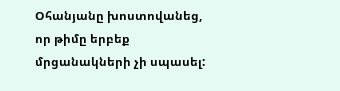Օհանյանը խոստովանեց, որ թիմը երբեք մրցանակների չի սպասել: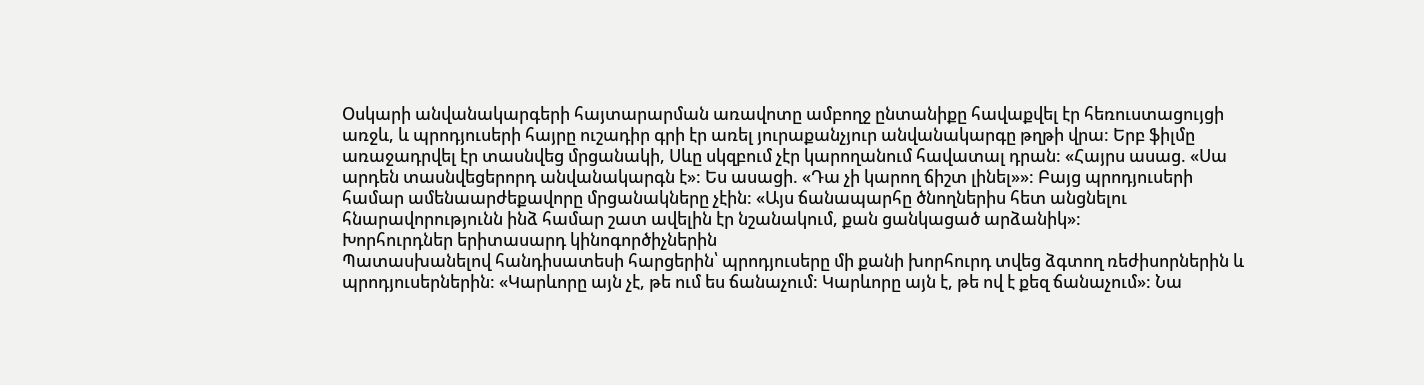Օսկարի անվանակարգերի հայտարարման առավոտը ամբողջ ընտանիքը հավաքվել էր հեռուստացույցի առջև, և պրոդյուսերի հայրը ուշադիր գրի էր առել յուրաքանչյուր անվանակարգը թղթի վրա: Երբ ֆիլմը առաջադրվել էր տասնվեց մրցանակի, Սևը սկզբում չէր կարողանում հավատալ դրան: «Հայրս ասաց. «Սա արդեն տասնվեցերորդ անվանակարգն է»: Ես ասացի. «Դա չի կարող ճիշտ լինել»»: Բայց պրոդյուսերի համար ամենաարժեքավորը մրցանակները չէին: «Այս ճանապարհը ծնողներիս հետ անցնելու հնարավորությունն ինձ համար շատ ավելին էր նշանակում, քան ցանկացած արձանիկ»:
Խորհուրդներ երիտասարդ կինոգործիչներին
Պատասխանելով հանդիսատեսի հարցերին՝ պրոդյուսերը մի քանի խորհուրդ տվեց ձգտող ռեժիսորներին և պրոդյուսերներին: «Կարևորը այն չէ, թե ում ես ճանաչում: Կարևորը այն է, թե ով է քեզ ճանաչում»: Նա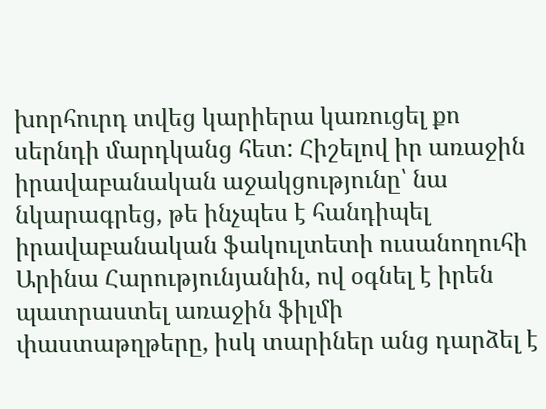խորհուրդ տվեց կարիերա կառուցել քո սերնդի մարդկանց հետ: Հիշելով իր առաջին իրավաբանական աջակցությունը՝ նա նկարագրեց, թե ինչպես է հանդիպել իրավաբանական ֆակուլտետի ուսանողուհի Արինա Հարությունյանին, ով օգնել է իրեն պատրաստել առաջին ֆիլմի փաստաթղթերը, իսկ տարիներ անց դարձել է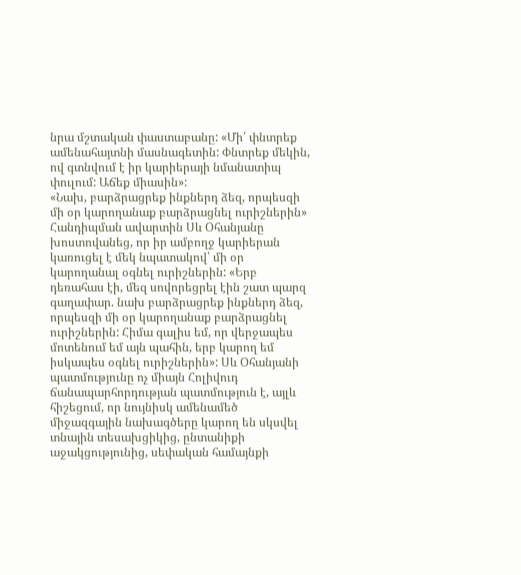նրա մշտական փաստաբանը: «Մի՛ փնտրեք ամենահայտնի մասնագետին: Փնտրեք մեկին, ով գտնվում է իր կարիերայի նմանատիպ փուլում: Աճեք միասին»:
«Նախ, բարձրացրեք ինքներդ ձեզ, որպեսզի մի օր կարողանաք բարձրացնել ուրիշներին»
Հանդիպման ավարտին Սև Օհանյանը խոստովանեց, որ իր ամբողջ կարիերան կառուցել է մեկ նպատակով՝ մի օր կարողանալ օգնել ուրիշներին: «Երբ դեռահաս էի, մեզ սովորեցրել էին շատ պարզ գաղափար. նախ բարձրացրեք ինքներդ ձեզ, որպեսզի մի օր կարողանաք բարձրացնել ուրիշներին: Հիմա գալիս եմ, որ վերջապես մոտենում եմ այն պահին, երբ կարող եմ իսկապես օգնել ուրիշներին»: Սև Օհանյանի պատմությունը ոչ միայն Հոլիվուդ ճանապարհորդության պատմություն է, այլև հիշեցում, որ նույնիսկ ամենամեծ միջազգային նախագծերը կարող են սկսվել տնային տեսախցիկից, ընտանիքի աջակցությունից, սեփական համայնքի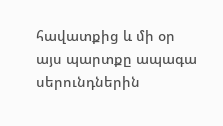հավատքից և մի օր այս պարտքը ապագա սերունդներին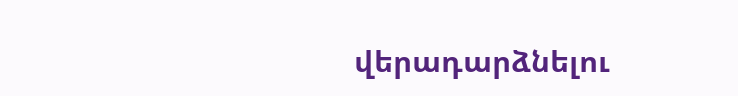վերադարձնելու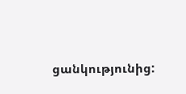ցանկությունից: